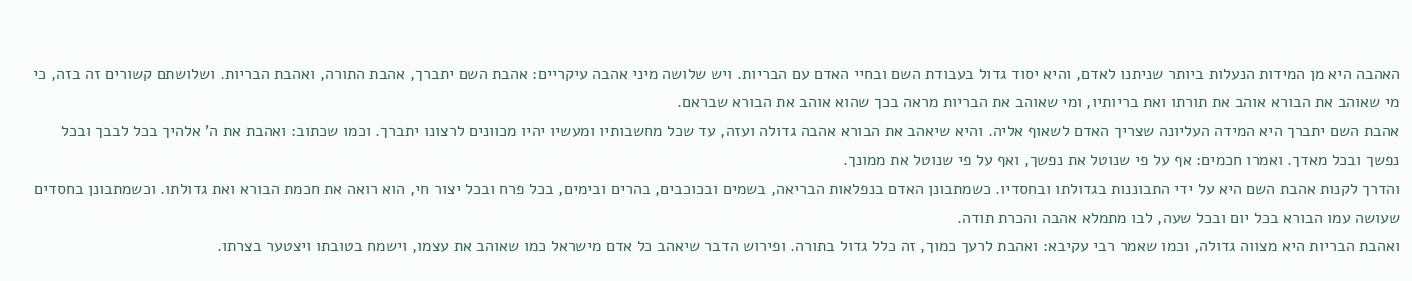האהבה היא מן המידות הנעלות ביותר שניתנו לאדם, והיא יסוד גדול בעבודת השם ובחיי האדם עם הבריות. ויש שלושה מיני אהבה עיקריים: אהבת השם יתברך, אהבת התורה, ואהבת הבריות. ושלושתם קשורים זה בזה, כי מי שאוהב את הבורא אוהב את תורתו ואת בריותיו, ומי שאוהב את הבריות מראה בכך שהוא אוהב את הבורא שבראם.
אהבת השם יתברך היא המידה העליונה שצריך האדם לשאוף אליה. והיא שיאהב את הבורא אהבה גדולה ועזה, עד שכל מחשבותיו ומעשיו יהיו מכוונים לרצונו יתברך. וכמו שכתוב: ואהבת את ה' אלהיך בכל לבבך ובכל נפשך ובכל מאדך. ואמרו חכמים: אף על פי שנוטל את נפשך, ואף על פי שנוטל את ממונך.
והדרך לקנות אהבת השם היא על ידי התבוננות בגדולתו ובחסדיו. כשמתבונן האדם בנפלאות הבריאה, בשמים ובכוכבים, בהרים ובימים, בכל פרח ובכל יצור חי, הוא רואה את חכמת הבורא ואת גדולתו. וכשמתבונן בחסדים שעושה עמו הבורא בכל יום ובכל שעה, לבו מתמלא אהבה והכרת תודה.
ואהבת הבריות היא מצווה גדולה, וכמו שאמר רבי עקיבא: ואהבת לרעך כמוך, זה כלל גדול בתורה. ופירוש הדבר שיאהב כל אדם מישראל כמו שאוהב את עצמו, וישמח בטובתו ויצטער בצרתו.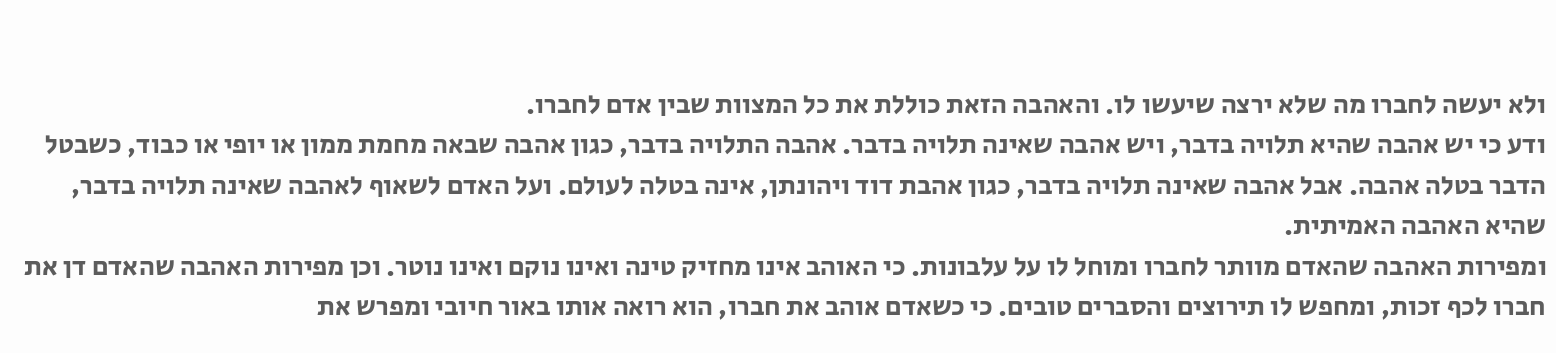ולא יעשה לחברו מה שלא ירצה שיעשו לו. והאהבה הזאת כוללת את כל המצוות שבין אדם לחברו.
ודע כי יש אהבה שהיא תלויה בדבר, ויש אהבה שאינה תלויה בדבר. אהבה התלויה בדבר, כגון אהבה שבאה מחמת ממון או יופי או כבוד, כשבטל הדבר בטלה אהבה. אבל אהבה שאינה תלויה בדבר, כגון אהבת דוד ויהונתן, אינה בטלה לעולם. ועל האדם לשאוף לאהבה שאינה תלויה בדבר, שהיא האהבה האמיתית.
ומפירות האהבה שהאדם מוותר לחברו ומוחל לו על עלבונות. כי האוהב אינו מחזיק טינה ואינו נוקם ואינו נוטר. וכן מפירות האהבה שהאדם דן את חברו לכף זכות, ומחפש לו תירוצים והסברים טובים. כי כשאדם אוהב את חברו, הוא רואה אותו באור חיובי ומפרש את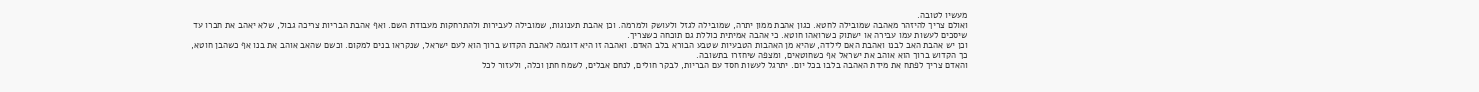מעשיו לטובה.
ואולם צריך להיזהר מאהבה שמובילה לחטא. כגון אהבת ממון יתרה, שמובילה לגזל ולעושק ולמרמה. וכן אהבת תענוגות, שמובילה לעבירות ולהתרחקות מעבודת השם. ואף אהבת הבריות צריכה גבול, שלא יאהב את חברו עד שיסכים לעשות עמו עבירה או ישתוק כשרואהו חוטא. כי אהבה אמיתית כוללת גם תוכחה כשצריך.
וכן יש אהבת האב לבנו ואהבת האם לילדה, שהיא מן האהבות הטבעיות שטבע הבורא בלב האדם. ואהבה זו היא דוגמה לאהבת הקדוש ברוך הוא לעם ישראל, שנקראו בנים למקום. וכשם שהאב אוהב את בנו אף כשהבן חוטא, כך הקדוש ברוך הוא אוהב את ישראל אף כשחוטאים, ומצפה שיחזרו בתשובה.
והאדם צריך לפתח את מידת האהבה בלבו בכל יום. יתרגל לעשות חסד עם הבריות, לבקר חולים, לנחם אבלים, לשמח חתן וכלה, ולעזור לכל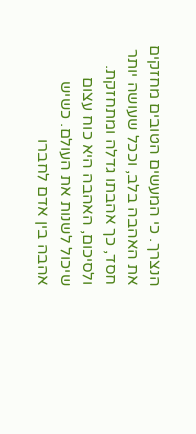הנצרך. כי המעשים הטובים מחזקים את האהבה בלב, וככל שעושה יותר חסד, כך אהבתו גדלה ומתחזקת.
ולסיכום, האהבה היא כוח עצום שיכול לשנות את העולם. כשיש אהבה בין אדם לחברו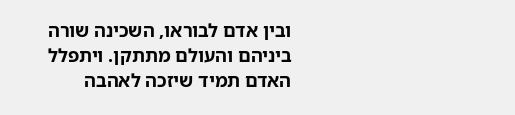ובין אדם לבוראו, השכינה שורה ביניהם והעולם מתתקן. ויתפלל האדם תמיד שיזכה לאהבה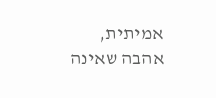אמיתית, אהבה שאינה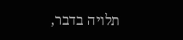תלויה בדבר,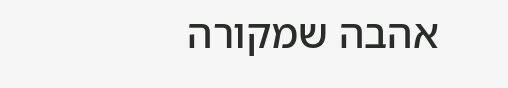אהבה שמקורה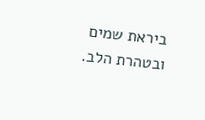ביראת שמים ובטהרת הלב.